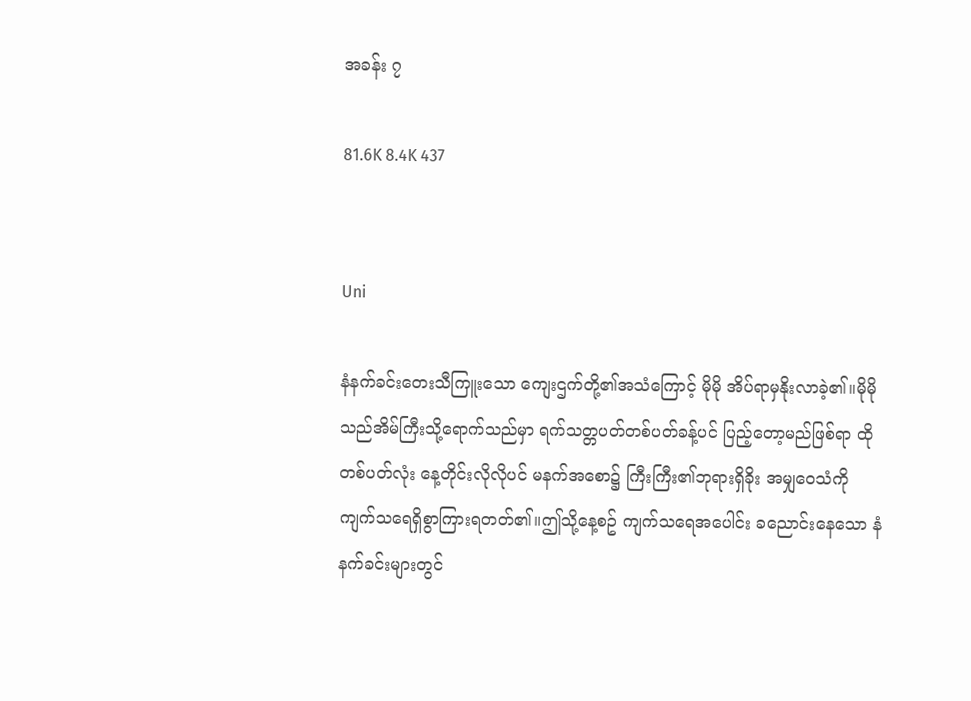အခန်း ၇

81.6K 8.4K 437


Uni

နံနက်ခင်းတေးသီကြူးသော ကျေးဌက်တို့၏အသံကြောင့် မိုမို အိပ်ရာမှနိုးလာခဲ့၏။မိုမို သည်အိမ်ကြီးသို့ရောက်သည်မှာ ရက်သတ္တပတ်တစ်ပတ်ခန့်ပင် ပြည့်တော့မည်ဖြစ်ရာ ထိုတစ်ပတ်လုံး နေ့တိုင်းလိုလိုပင် မနက်အစော၌ ကြီးကြီး၏ဘုရားရှိခိုး အမျှဝေသံကို ကျက်သရေရှိစွာကြားရတတ်၏။ဤသို့နေ့စဥ် ကျက်သရေအပေါင်း ခညောင်းနေသော နံနက်ခင်းများတွင်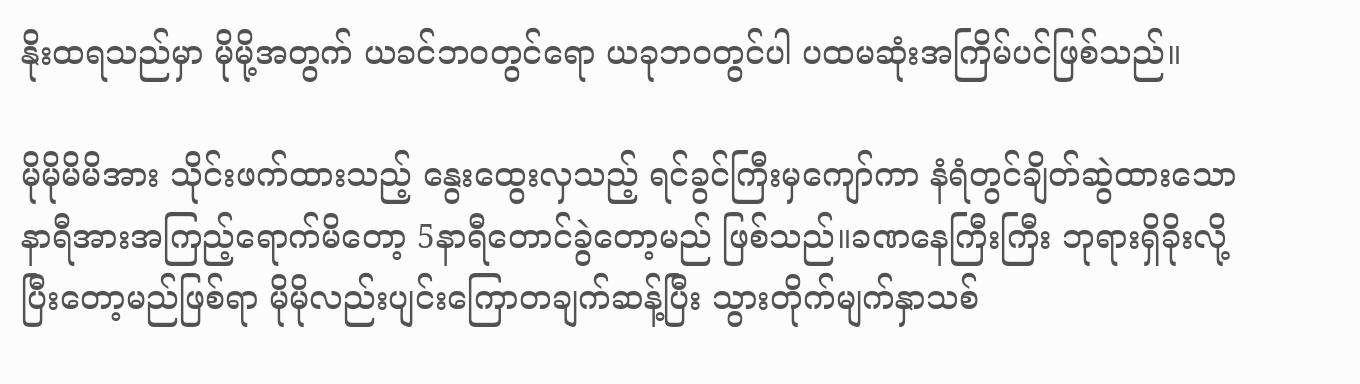နိုးထရသည်မှာ မိုမို့အတွက် ယခင်ဘ၀တွင်ရော ယခုဘ၀တွင်ပါ ပထမဆုံးအကြိမ်ပင်ဖြစ်သည်။

မိုမိုမိမိအား သိုင်းဖက်ထားသည့် နွေးထွေးလှသည့် ရင်ခွင်ကြီးမှကျော်ကာ နံရံတွင်ချိတ်ဆွဲထားသော နာရီအားအကြည့်ရောက်မိတော့ 5နာရီတောင်ခွဲတော့မည် ဖြစ်သည်။ခဏနေကြီးကြီး ဘုရားရှိခိုးလို့ပြီးတော့မည်ဖြစ်ရာ မိုမိုလည်းပျင်းကြောတချက်ဆန့်ပြီး သွားတိုက်မျက်နှာသစ်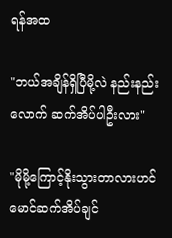ရန်အထ

"ဘယ်အချိန်ရှိပြီမို့လဲ နည်းနည်းလောက် ဆက်အိပ်ပါဦးလား"

"မိုမို့ကြောင့်နိုးသွားတာလားဟင် မောင်ဆက်အိပ်ချင်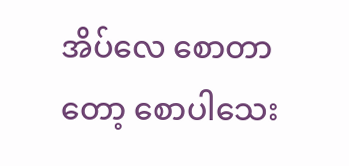အိပ်လေ စောတာတော့ စောပါသေး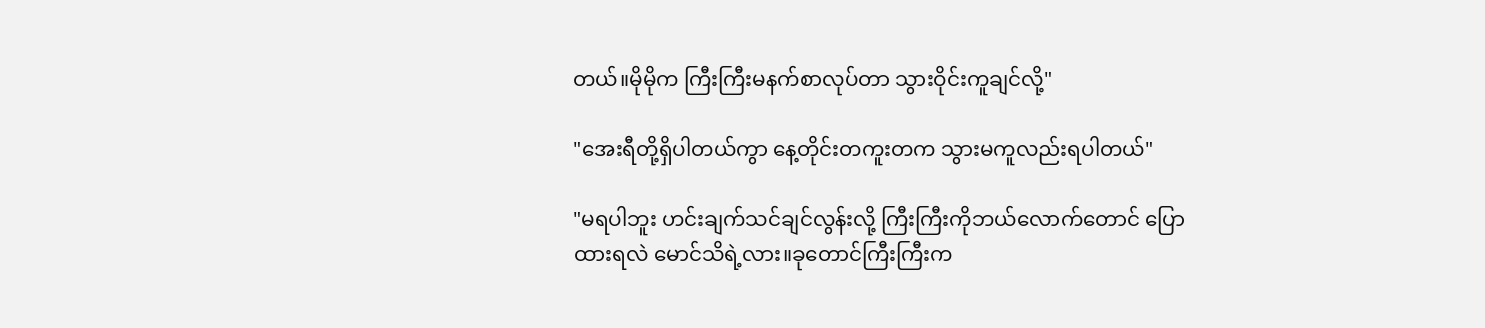တယ်။မိုမိုက ကြီးကြီးမနက်စာလုပ်တာ သွားဝိုင်းကူချင်လို့"

"အေးရီတို့ရှိပါတယ်ကွာ နေ့တိုင်းတကူးတက သွားမကူလည်းရပါတယ်"

"မရပါဘူး ဟင်းချက်သင်ချင်လွန်းလို့ ကြီးကြီးကိုဘယ်လောက်တောင် ပြောထားရလဲ မောင်သိရဲ့လား။ခုတောင်ကြီးကြီးက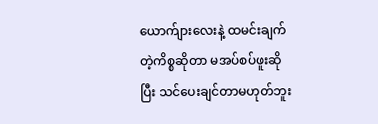ယောက်ျားလေးနဲ့ ထမင်းချက်တဲ့ကိစ္စဆိုတာ မအပ်စပ်ဖူးဆိုပြီး သင်ပေးချင်တာမဟုတ်ဘူး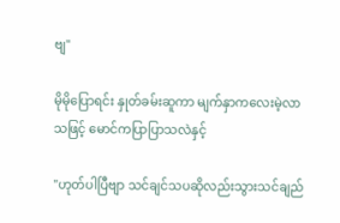ဗျ"

မိုမိုပြောရင်း နှုတ်ခမ်းဆူကာ မျက်နှာကလေးမဲ့လာသဖြင့် မောင်ကပြာပြာသလဲနှင့်

"ဟုတ်ပါပြီဗျာ သင်ချင်သပဆိုလည်းသွားသင်ချည်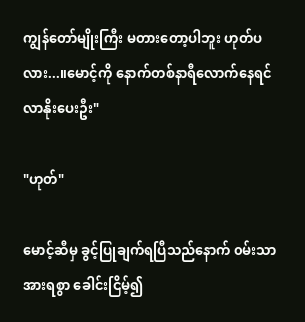ကျွန်တော်မျိုးကြီး မတားတော့ပါဘူး ဟုတ်ပလား...။မောင့်ကို နောက်တစ်နာရီလောက်နေရင် လာနိုးပေးဦး"

"ဟုတ်"

မောင့်ဆီမှ ခွင့်ပြုချက်ရပြီသည်နောက် ၀မ်းသာအားရစွာ ခေါင်းငြိမ့်၍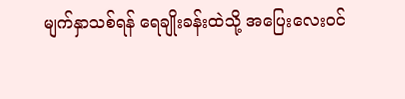မျက်နှာသစ်ရန် ရေချိုးခန်းထဲသို့ အပြေးလေး၀င်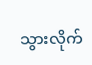သွားလိုက်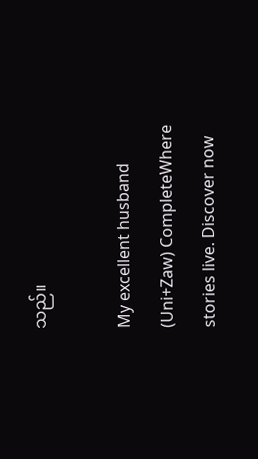သည်။

My excellent husband (Uni+Zaw) CompleteWhere stories live. Discover now